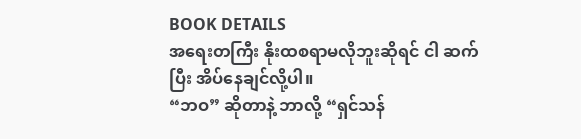BOOK DETAILS
အရေးတကြီး နိုးထစရာမလိုဘူးဆိုရင် ငါ ဆက်ပြီး အိပ်နေချင်လို့ပါ။
“ဘဝ” ဆိုတာနဲ့ ဘာလို့ “ရှင်သန်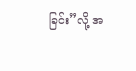ခြင်း”လို့ အ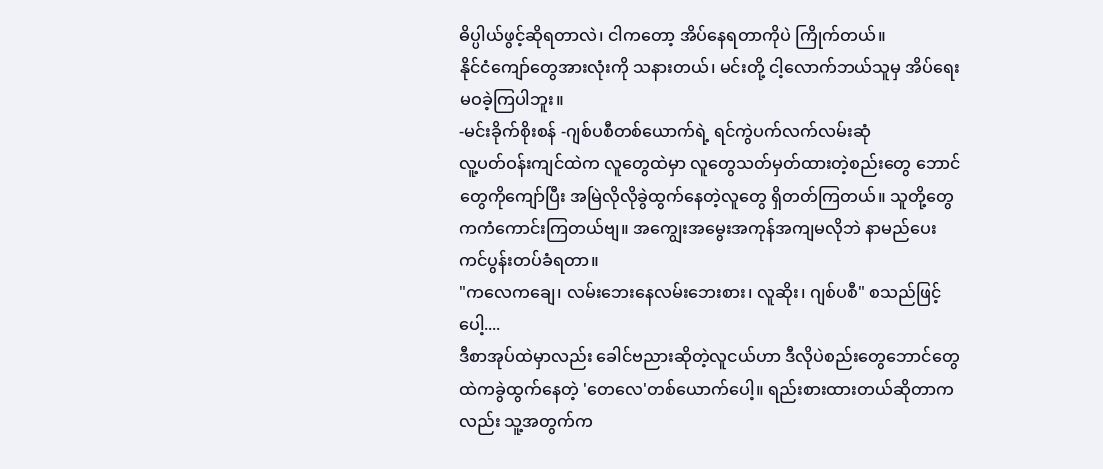ဓိပ္ပါယ်ဖွင့်ဆိုရတာလဲ၊ ငါကတော့ အိပ်နေရတာကိုပဲ ကြိုက်တယ်။
နိုင်ငံကျော်တွေအားလုံးကို သနားတယ်၊ မင်းတို့ ငါ့လောက်ဘယ်သူမှ အိပ်ရေးမဝခဲ့ကြပါဘူး။
-မင်းခိုက်စိုးစန် -ဂျစ်ပစီတစ်ယောက်ရဲ့ ရင်ကွဲပက်လက်လမ်းဆုံ
လူ့ပတ်ဝန်းကျင်ထဲက လူတွေထဲမှာ လူတွေသတ်မှတ်ထားတဲ့စည်းတွေ ဘောင်တွေကိုကျော်ပြီး အမြဲလိုလိုခွဲထွက်နေတဲ့လူတွေ ရှိတတ်ကြတယ်။ သူတို့တွေကကံကောင်းကြတယ်ဗျ။ အကျွေးအမွေးအကုန်အကျမလိုဘဲ နာမည်ပေးကင်ပွန်းတပ်ခံရတာ။
"ကလေကချေ၊ လမ်းဘေးနေလမ်းဘေးစား၊ လူဆိုး၊ ဂျစ်ပစီ" စသည်ဖြင့်ပေါ့....
ဒီစာအုပ်ထဲမှာလည်း ခေါင်ဗညားဆိုတဲ့လူငယ်ဟာ ဒီလိုပဲစည်းတွေဘောင်တွေထဲကခွဲထွက်နေတဲ့ 'တေလေ'တစ်ယောက်ပေါ့။ ရည်းစားထားတယ်ဆိုတာကလည်း သူ့အတွက်က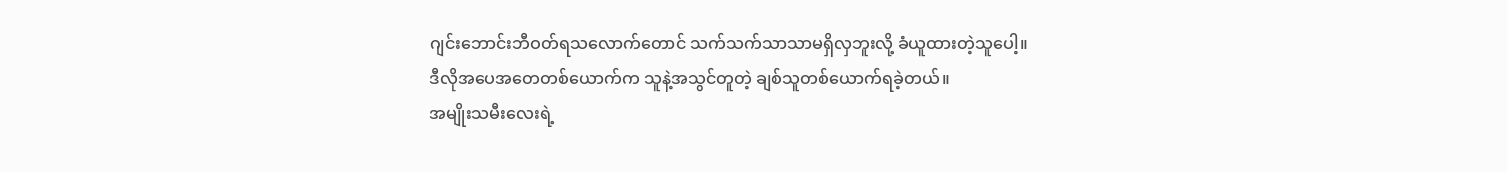ဂျင်းဘောင်းဘီဝတ်ရသလောက်တောင် သက်သက်သာသာမရှိလှဘူးလို့ ခံယူထားတဲ့သူပေါ့။
ဒီလိုအပေအတေတစ်ယောက်က သူနဲ့အသွင်တူတဲ့ ချစ်သူတစ်ယောက်ရခဲ့တယ်။
အမျိုးသမီးလေးရဲ့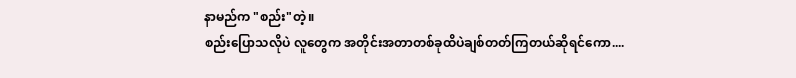နာမည်က "စည်း"တဲ့။
စည်းပြောသလိုပဲ လူတွေက အတိုင်းအတာတစ်ခုထိပဲချစ်တတ်ကြတယ်ဆိုရင်ကော....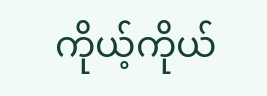ကိုယ့်ကိုယ်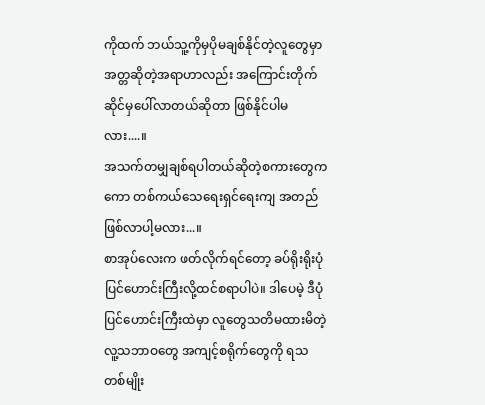ကိုထက် ဘယ်သူ့ကိုမှပိုမချစ်နိုင်တဲ့လူတွေမှာ အတ္တဆိုတဲ့အရာဟာလည်း အကြောင်းတိုက်ဆိုင်မှပေါ်လာတယ်ဆိုတာ ဖြစ်နိုင်ပါမလား....။
အသက်တမျှချစ်ရပါတယ်ဆိုတဲ့စကားတွေကကော တစ်ကယ်သေရေးရှင်ရေးကျ အတည်ဖြစ်လာပါ့မလား...။
စာအုပ်လေးက ဖတ်လိုက်ရင်တော့ ခပ်ရိုးရိုးပုံပြင်ဟောင်းကြီးလို့ထင်စရာပါပဲ။ ဒါပေမဲ့ ဒီပုံပြင်ဟောင်းကြီးထဲမှာ လူတွေသတိမထားမိတဲ့ လူ့သဘာဝတွေ အကျင့်စရိုက်တွေကို ရသတစ်မျိုး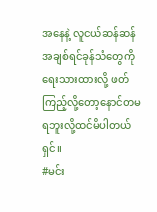အနေနဲ့ လူငယ်ဆန်ဆန် အချစ်ရင်ခုန်သံတွေကိုရေးသားထားလို့ ဖတ်ကြည့်လို့တော့နောင်တမရဘူးလို့ထင်မိပါတယ်ရှင်။
#မင်း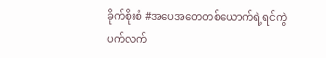ခိုက်စိုးစံ #အပေအတေတစ်ယောက်ရဲ့ရင်ကွဲပက်လက်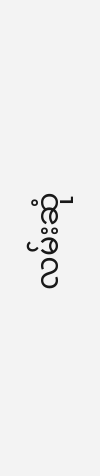လမ်းဆုံ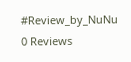#Review_by_NuNu
0 Reviews